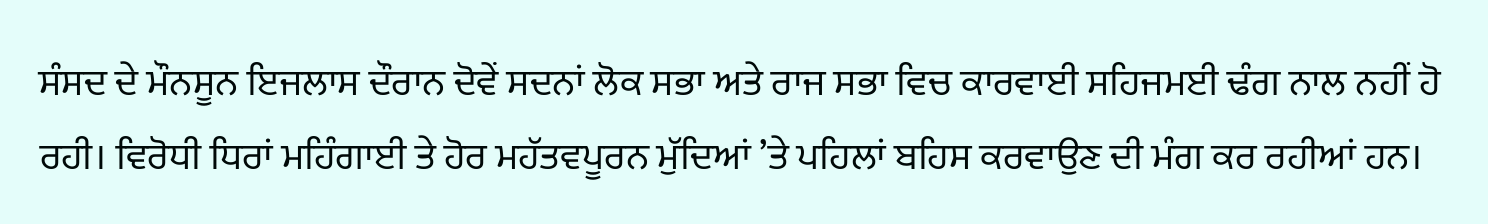ਸੰਸਦ ਦੇ ਮੌਨਸੂਨ ਇਜਲਾਸ ਦੌਰਾਨ ਦੋਵੇਂ ਸਦਨਾਂ ਲੋਕ ਸਭਾ ਅਤੇ ਰਾਜ ਸਭਾ ਵਿਚ ਕਾਰਵਾਈ ਸਹਿਜਮਈ ਢੰਗ ਨਾਲ ਨਹੀਂ ਹੋ ਰਹੀ। ਵਿਰੋਧੀ ਧਿਰਾਂ ਮਹਿੰਗਾਈ ਤੇ ਹੋਰ ਮਹੱਤਵਪੂਰਨ ਮੁੱਦਿਆਂ ’ਤੇ ਪਹਿਲਾਂ ਬਹਿਸ ਕਰਵਾਉਣ ਦੀ ਮੰਗ ਕਰ ਰਹੀਆਂ ਹਨ।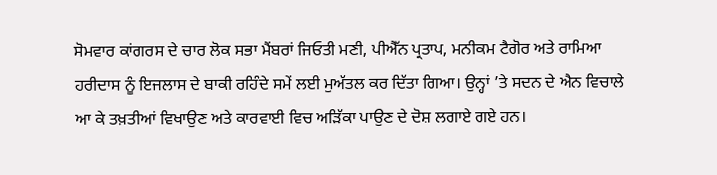ਸੋਮਵਾਰ ਕਾਂਗਰਸ ਦੇ ਚਾਰ ਲੋਕ ਸਭਾ ਮੈਂਬਰਾਂ ਜਿਓਤੀ ਮਣੀ, ਪੀਐੱਨ ਪ੍ਰਤਾਪ, ਮਨੀਕਮ ਟੈਗੋਰ ਅਤੇ ਰਾਮਿਆ ਹਰੀਦਾਸ ਨੂੰ ਇਜਲਾਸ ਦੇ ਬਾਕੀ ਰਹਿੰਦੇ ਸਮੇਂ ਲਈ ਮੁਅੱਤਲ ਕਰ ਦਿੱਤਾ ਗਿਆ। ਉਨ੍ਹਾਂ ’ਤੇ ਸਦਨ ਦੇ ਐਨ ਵਿਚਾਲੇ ਆ ਕੇ ਤਖ਼ਤੀਆਂ ਵਿਖਾਉਣ ਅਤੇ ਕਾਰਵਾਈ ਵਿਚ ਅੜਿੱਕਾ ਪਾਉਣ ਦੇ ਦੋਸ਼ ਲਗਾਏ ਗਏ ਹਨ।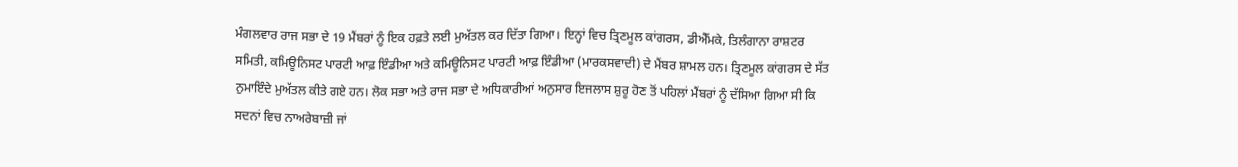ਮੰਗਲਵਾਰ ਰਾਜ ਸਭਾ ਦੇ 19 ਮੈਂਬਰਾਂ ਨੂੰ ਇਕ ਹਫ਼ਤੇ ਲਈ ਮੁਅੱਤਲ ਕਰ ਦਿੱਤਾ ਗਿਆ। ਇਨ੍ਹਾਂ ਵਿਚ ਤ੍ਰਿਣਮੂਲ ਕਾਂਗਰਸ, ਡੀਐੱਮਕੇ, ਤਿਲੰਗਾਨਾ ਰਾਸ਼ਟਰ ਸਮਿਤੀ, ਕਮਿਊਨਿਸਟ ਪਾਰਟੀ ਆਫ਼ ਇੰਡੀਆ ਅਤੇ ਕਮਿਊਨਿਸਟ ਪਾਰਟੀ ਆਫ਼ ਇੰਡੀਆ (ਮਾਰਕਸਵਾਦੀ) ਦੇ ਮੈਂਬਰ ਸ਼ਾਮਲ ਹਨ। ਤ੍ਰਿਣਮੂਲ ਕਾਂਗਰਸ ਦੇ ਸੱਤ ਨੁਮਾਇੰਦੇ ਮੁਅੱਤਲ ਕੀਤੇ ਗਏ ਹਨ। ਲੋਕ ਸਭਾ ਅਤੇ ਰਾਜ ਸਭਾ ਦੇ ਅਧਿਕਾਰੀਆਂ ਅਨੁਸਾਰ ਇਜਲਾਸ ਸ਼ੁਰੂ ਹੋਣ ਤੋਂ ਪਹਿਲਾਂ ਮੈਂਬਰਾਂ ਨੂੰ ਦੱਸਿਆ ਗਿਆ ਸੀ ਕਿ ਸਦਨਾਂ ਵਿਚ ਨਾਅਰੇਬਾਜ਼ੀ ਜਾਂ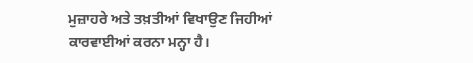ਮੁਜ਼ਾਹਰੇ ਅਤੇ ਤਖ਼ਤੀਆਂ ਵਿਖਾਉਣ ਜਿਹੀਆਂ ਕਾਰਵਾਈਆਂ ਕਰਨਾ ਮਨ੍ਹਾ ਹੈ।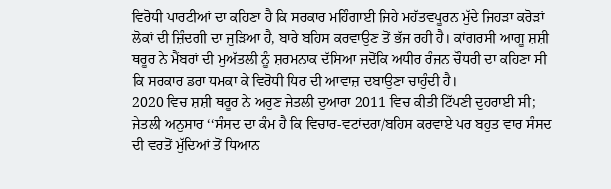ਵਿਰੋਧੀ ਪਾਰਟੀਆਂ ਦਾ ਕਹਿਣਾ ਹੈ ਕਿ ਸਰਕਾਰ ਮਹਿੰਗਾਈ ਜਿਹੇ ਮਹੱਤਵਪੂਰਨ ਮੁੱਦੇ ਜਿਹੜਾ ਕਰੋੜਾਂ ਲੋਕਾਂ ਦੀ ਜ਼ਿੰਦਗੀ ਦਾ ਜੁੜਿਆ ਹੈ, ਬਾਰੇ ਬਹਿਸ ਕਰਵਾਉਣ ਤੋਂ ਭੱਜ ਰਹੀ ਹੈ। ਕਾਂਗਰਸੀ ਆਗੂ ਸ਼ਸ਼ੀ ਥਰੂਰ ਨੇ ਮੈਂਬਰਾਂ ਦੀ ਮੁਅੱਤਲੀ ਨੂੰ ਸ਼ਰਮਨਾਕ ਦੱਸਿਆ ਜਦੋਂਕਿ ਅਧੀਰ ਰੰਜਨ ਚੌਧਰੀ ਦਾ ਕਹਿਣਾ ਸੀ ਕਿ ਸਰਕਾਰ ਡਰਾ ਧਮਕਾ ਕੇ ਵਿਰੋਧੀ ਧਿਰ ਦੀ ਆਵਾਜ਼ ਦਬਾਉਣਾ ਚਾਹੁੰਦੀ ਹੈ।
2020 ਵਿਚ ਸ਼ਸ਼ੀ ਥਰੂਰ ਨੇ ਅਰੁਣ ਜੇਤਲੀ ਦੁਆਰਾ 2011 ਵਿਚ ਕੀਤੀ ਟਿੱਪਣੀ ਦੁਹਰਾਈ ਸੀ; ਜੇਤਲੀ ਅਨੁਸਾਰ ‘‘ਸੰਸਦ ਦਾ ਕੰਮ ਹੈ ਕਿ ਵਿਚਾਰ-ਵਟਾਂਦਰਾ/ਬਹਿਸ ਕਰਵਾਏ ਪਰ ਬਹੁਤ ਵਾਰ ਸੰਸਦ ਦੀ ਵਰਤੋਂ ਮੁੱਦਿਆਂ ਤੋਂ ਧਿਆਨ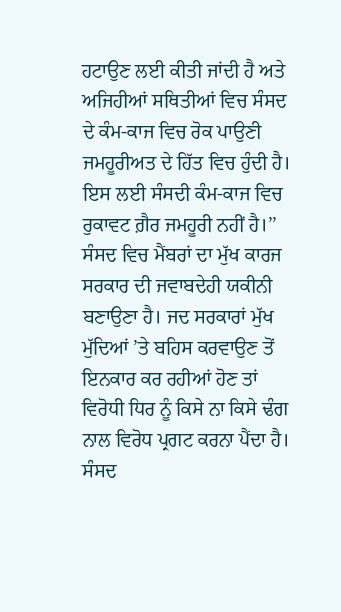ਹਟਾਉਣ ਲਈ ਕੀਤੀ ਜਾਂਦੀ ਹੈ ਅਤੇ ਅਜਿਹੀਆਂ ਸਥਿਤੀਆਂ ਵਿਚ ਸੰਸਦ ਦੇ ਕੰਮ-ਕਾਜ ਵਿਚ ਰੋਕ ਪਾਉਣੀ ਜਮਹੂਰੀਅਤ ਦੇ ਹਿੱਤ ਵਿਚ ਹੁੰਦੀ ਹੈ। ਇਸ ਲਈ ਸੰਸਦੀ ਕੰਮ-ਕਾਜ ਵਿਚ ਰੁਕਾਵਟ ਗ਼ੈਰ ਜਮਹੂਰੀ ਨਹੀਂ ਹੈ।’’ ਸੰਸਦ ਵਿਚ ਮੈਂਬਰਾਂ ਦਾ ਮੁੱਖ ਕਾਰਜ ਸਰਕਾਰ ਦੀ ਜਵਾਬਦੇਹੀ ਯਕੀਨੀ ਬਣਾਉਣਾ ਹੈ। ਜਦ ਸਰਕਾਰਾਂ ਮੁੱਖ ਮੁੱਦਿਆਂ ’ਤੇ ਬਹਿਸ ਕਰਵਾਉਣ ਤੋਂ ਇਨਕਾਰ ਕਰ ਰਹੀਆਂ ਹੋਣ ਤਾਂ ਵਿਰੋਧੀ ਧਿਰ ਨੂੰ ਕਿਸੇ ਨਾ ਕਿਸੇ ਢੰਗ ਨਾਲ ਵਿਰੋਧ ਪ੍ਰਗਟ ਕਰਨਾ ਪੈਂਦਾ ਹੈ। ਸੰਸਦ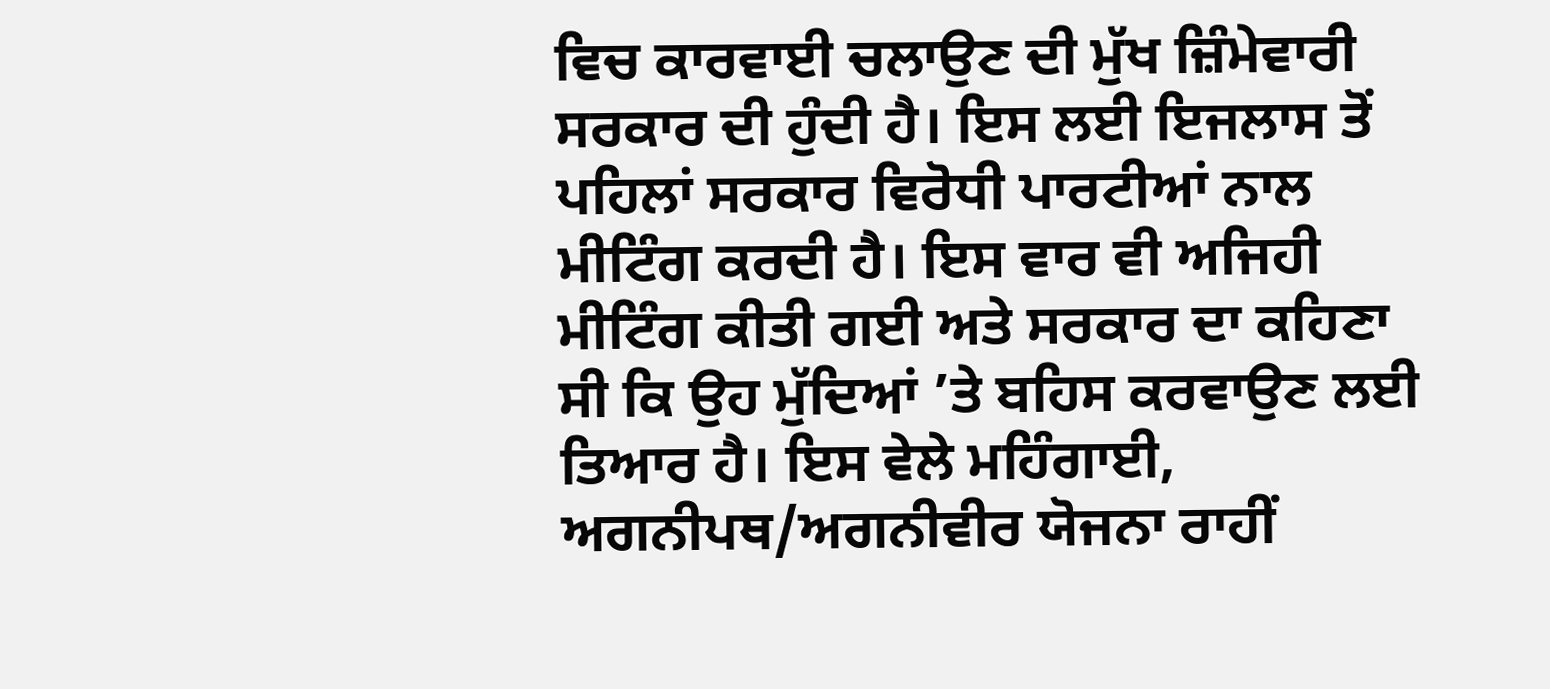ਵਿਚ ਕਾਰਵਾਈ ਚਲਾਉਣ ਦੀ ਮੁੱਖ ਜ਼ਿੰਮੇਵਾਰੀ ਸਰਕਾਰ ਦੀ ਹੁੰਦੀ ਹੈ। ਇਸ ਲਈ ਇਜਲਾਸ ਤੋਂ ਪਹਿਲਾਂ ਸਰਕਾਰ ਵਿਰੋਧੀ ਪਾਰਟੀਆਂ ਨਾਲ ਮੀਟਿੰਗ ਕਰਦੀ ਹੈ। ਇਸ ਵਾਰ ਵੀ ਅਜਿਹੀ ਮੀਟਿੰਗ ਕੀਤੀ ਗਈ ਅਤੇ ਸਰਕਾਰ ਦਾ ਕਹਿਣਾ ਸੀ ਕਿ ਉਹ ਮੁੱਦਿਆਂ ’ਤੇ ਬਹਿਸ ਕਰਵਾਉਣ ਲਈ ਤਿਆਰ ਹੈ। ਇਸ ਵੇਲੇ ਮਹਿੰਗਾਈ, ਅਗਨੀਪਥ/ਅਗਨੀਵੀਰ ਯੋਜਨਾ ਰਾਹੀਂ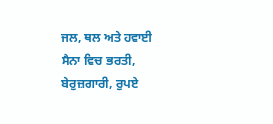ਜਲ, ਥਲ ਅਤੇ ਹਵਾਈ ਸੈਨਾ ਵਿਚ ਭਰਤੀ, ਬੇਰੁਜ਼ਗਾਰੀ, ਰੁਪਏ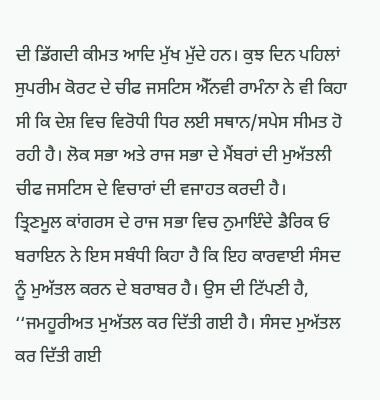ਦੀ ਡਿੱਗਦੀ ਕੀਮਤ ਆਦਿ ਮੁੱਖ ਮੁੱਦੇ ਹਨ। ਕੁਝ ਦਿਨ ਪਹਿਲਾਂ ਸੁਪਰੀਮ ਕੋਰਟ ਦੇ ਚੀਫ ਜਸਟਿਸ ਐੱਨਵੀ ਰਾਮੰਨਾ ਨੇ ਵੀ ਕਿਹਾ ਸੀ ਕਿ ਦੇਸ਼ ਵਿਚ ਵਿਰੋਧੀ ਧਿਰ ਲਈ ਸਥਾਨ/ਸਪੇਸ ਸੀਮਤ ਹੋ ਰਹੀ ਹੈ। ਲੋਕ ਸਭਾ ਅਤੇ ਰਾਜ ਸਭਾ ਦੇ ਮੈਂਬਰਾਂ ਦੀ ਮੁਅੱਤਲੀ ਚੀਫ ਜਸਟਿਸ ਦੇ ਵਿਚਾਰਾਂ ਦੀ ਵਜਾਹਤ ਕਰਦੀ ਹੈ।
ਤ੍ਰਿਣਮੂਲ ਕਾਂਗਰਸ ਦੇ ਰਾਜ ਸਭਾ ਵਿਚ ਨੁਮਾਇੰਦੇ ਡੈਰਿਕ ਓ ਬਰਾਇਨ ਨੇ ਇਸ ਸਬੰਧੀ ਕਿਹਾ ਹੈ ਕਿ ਇਹ ਕਾਰਵਾਈ ਸੰਸਦ ਨੂੰ ਮੁਅੱਤਲ ਕਰਨ ਦੇ ਬਰਾਬਰ ਹੈ। ਉਸ ਦੀ ਟਿੱਪਣੀ ਹੈ, ‘‘ਜਮਹੂਰੀਅਤ ਮੁਅੱਤਲ ਕਰ ਦਿੱਤੀ ਗਈ ਹੈ। ਸੰਸਦ ਮੁਅੱਤਲ ਕਰ ਦਿੱਤੀ ਗਈ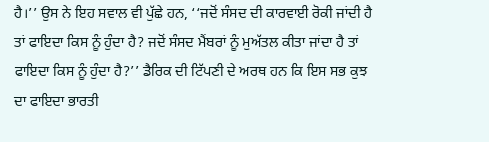ਹੈ।’’ ਉਸ ਨੇ ਇਹ ਸਵਾਲ ਵੀ ਪੁੱਛੇ ਹਨ, ‘‘ਜਦੋਂ ਸੰਸਦ ਦੀ ਕਾਰਵਾਈ ਰੋਕੀ ਜਾਂਦੀ ਹੈ ਤਾਂ ਫਾਇਦਾ ਕਿਸ ਨੂੰ ਹੁੰਦਾ ਹੈ? ਜਦੋਂ ਸੰਸਦ ਮੈਂਬਰਾਂ ਨੂੰ ਮੁਅੱਤਲ ਕੀਤਾ ਜਾਂਦਾ ਹੈ ਤਾਂ ਫਾਇਦਾ ਕਿਸ ਨੂੰ ਹੁੰਦਾ ਹੈ?’’ ਡੈਰਿਕ ਦੀ ਟਿੱਪਣੀ ਦੇ ਅਰਥ ਹਨ ਕਿ ਇਸ ਸਭ ਕੁਝ ਦਾ ਫਾਇਦਾ ਭਾਰਤੀ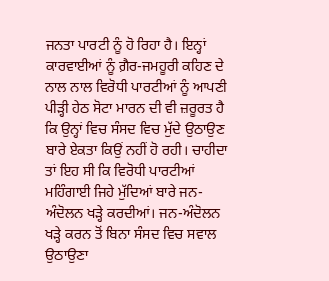ਜਨਤਾ ਪਾਰਟੀ ਨੂੰ ਹੋ ਰਿਹਾ ਹੈ। ਇਨ੍ਹਾਂ ਕਾਰਵਾਈਆਂ ਨੂੰ ਗ਼ੈਰ-ਜਮਹੂਰੀ ਕਹਿਣ ਦੇ ਨਾਲ ਨਾਲ ਵਿਰੋਧੀ ਪਾਰਟੀਆਂ ਨੂੰ ਆਪਣੀ ਪੀੜ੍ਹੀ ਹੇਠ ਸੋਟਾ ਮਾਰਨ ਦੀ ਵੀ ਜ਼ਰੂਰਤ ਹੈ ਕਿ ਉਨ੍ਹਾਂ ਵਿਚ ਸੰਸਦ ਵਿਚ ਮੁੱਦੇ ਉਠਾਉਣ ਬਾਰੇ ਏਕਤਾ ਕਿਉਂ ਨਹੀਂ ਹੋ ਰਹੀ। ਚਾਹੀਦਾ ਤਾਂ ਇਹ ਸੀ ਕਿ ਵਿਰੋਧੀ ਪਾਰਟੀਆਂ ਮਹਿੰਗਾਈ ਜਿਹੇ ਮੁੱਦਿਆਂ ਬਾਰੇ ਜਨ-ਅੰਦੋਲਨ ਖੜ੍ਹੇ ਕਰਦੀਆਂ। ਜਨ-ਅੰਦੋਲਨ ਖੜ੍ਹੇ ਕਰਨ ਤੋਂ ਬਿਨਾ ਸੰਸਦ ਵਿਚ ਸਵਾਲ ਉਠਾਉਣਾ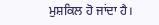ਮੁਸ਼ਕਿਲ ਹੋ ਜਾਂਦਾ ਹੈ।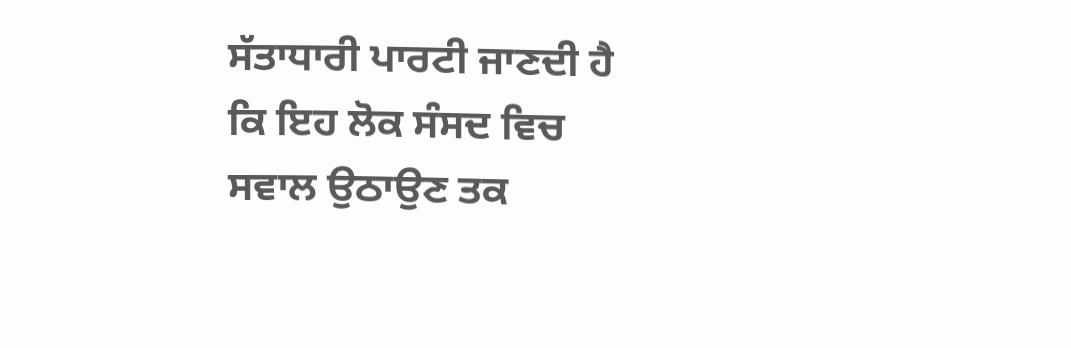ਸੱਤਾਧਾਰੀ ਪਾਰਟੀ ਜਾਣਦੀ ਹੈ ਕਿ ਇਹ ਲੋਕ ਸੰਸਦ ਵਿਚ ਸਵਾਲ ਉਠਾਉਣ ਤਕ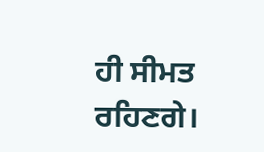ਹੀ ਸੀਮਤ ਰਹਿਣਗੇ।